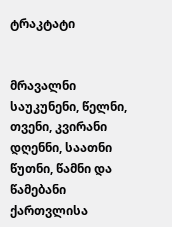ტრაკტატი


მრავალნი საუკუნენი, წელნი, თვენი, კვირანი დღენნი, საათნი წუთნი, წამნი და წამებანი ქართვლისა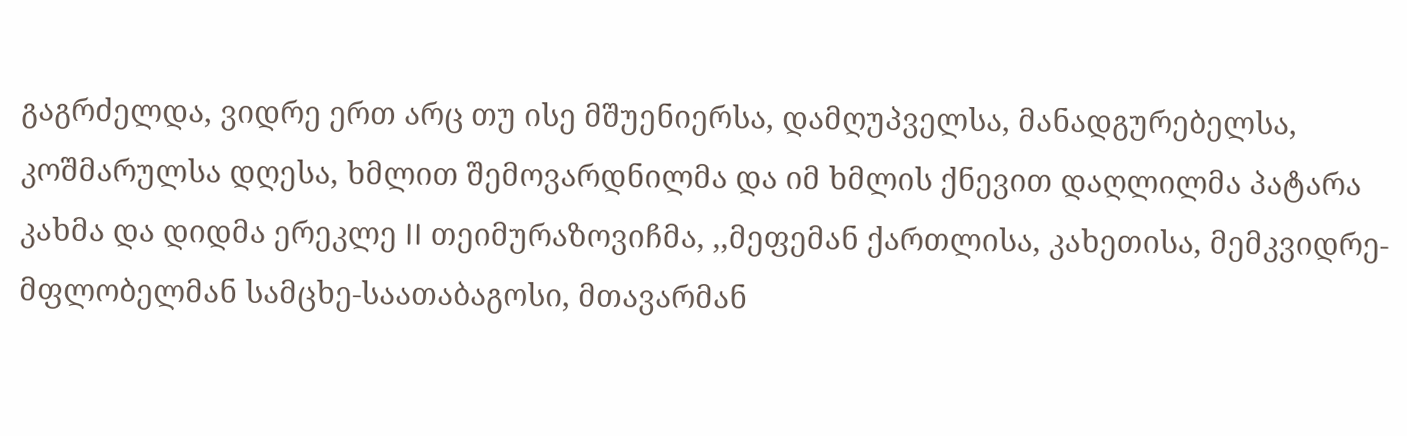გაგრძელდა, ვიდრე ერთ არც თუ ისე მშუენიერსა, დამღუპველსა, მანადგურებელსა, კოშმარულსა დღესა, ხმლით შემოვარდნილმა და იმ ხმლის ქნევით დაღლილმა პატარა კახმა და დიდმა ერეკლე II თეიმურაზოვიჩმა, ,,მეფემან ქართლისა, კახეთისა, მემკვიდრე-მფლობელმან სამცხე-საათაბაგოსი, მთავარმან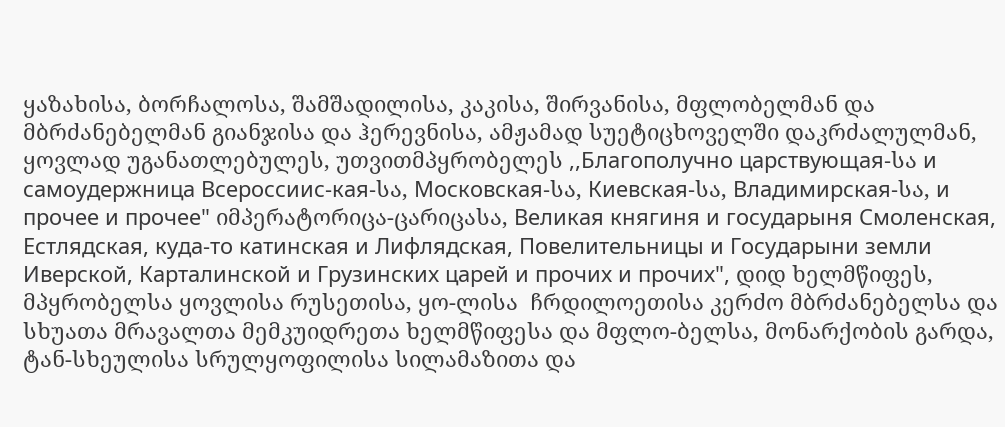ყაზახისა, ბორჩალოსა, შამშადილისა, კაკისა, შირვანისა, მფლობელმან და მბრძანებელმან გიანჯისა და ჰერევნისა, ამჟამად სუეტიცხოველში დაკრძალულმან, ყოვლად უგანათლებულეს, უთვითმპყრობელეს ,,Благополучно царствующая-სა и самоудержница Всероссиис-кая-სა, Московская-სა, Киевская-სა, Владимирская-სა, и прочее и прочее" იმპერატორიცა-ცარიცასა, Великая княгиня и государыня Смоленская, Естлядская, куда-то катинская и Лифлядская, Повелительницы и Государыни земли Иверской, Карталинской и Грузинских царей и прочих и прочих", დიდ ხელმწიფეს, მპყრობელსა ყოვლისა რუსეთისა, ყო-ლისა  ჩრდილოეთისა კერძო მბრძანებელსა და სხუათა მრავალთა მემკუიდრეთა ხელმწიფესა და მფლო-ბელსა, მონარქობის გარდა, ტან-სხეულისა სრულყოფილისა სილამაზითა და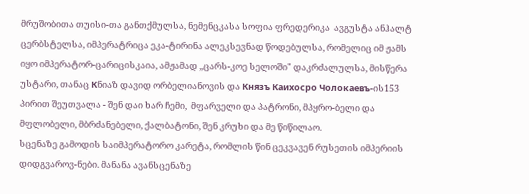მრუშობითა თუისი-თა განთქმულსა, ნემენცკასა სოფია ფრედერიკა  ავგუსტა ანჰალტ ცერბსტელსა, იმპერატრიცა ეკა-ტირინა ალეკსევნად წოდებულსა, რომელიც იმ ჟამს იყო იმპერატორ-ცარიცისკაია, ამჟამად ,,ცარს-კოე სელოში" დაკრძალულსა, მისწერა უსტარი, თანაც Кნიაზ დავიდ ორბელიანოვის და Князъ Каихосро Чолокаевъ-ის153 პირით შეუთვალა - შენ დაი ხარ ჩემი,  მფარველი და პატრონი, მპყრო-ბელი და მფლობელი, მბრძანებელი, ქალბატონი, შენ კრუხი და მე წიწილაო.
სცენაზე გამოდის საიმპერატორო კარეტა, რომლის წინ ცეკვავენ რუსეთის იმპერიის დიდგვაროვ-ნები. მანანა ავანსცენაზე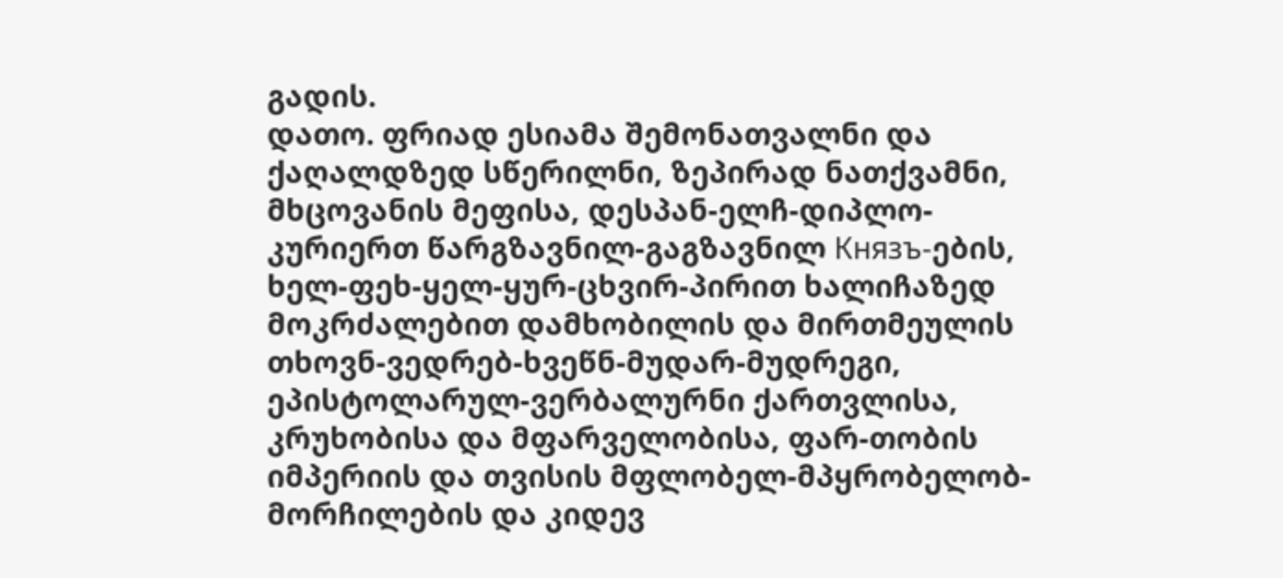გადის.
დათო. ფრიად ესიამა შემონათვალნი და ქაღალდზედ სწერილნი, ზეპირად ნათქვამნი, მხცოვანის მეფისა, დესპან-ელჩ-დიპლო-კურიერთ წარგზავნილ-გაგზავნილ Князъ-ების, ხელ-ფეხ-ყელ-ყურ-ცხვირ-პირით ხალიჩაზედ მოკრძალებით დამხობილის და მირთმეულის თხოვნ-ვედრებ-ხვეწნ-მუდარ-მუდრეგი, ეპისტოლარულ-ვერბალურნი ქართვლისა, კრუხობისა და მფარველობისა, ფარ-თობის  იმპერიის და თვისის მფლობელ-მპყრობელობ-მორჩილების და კიდევ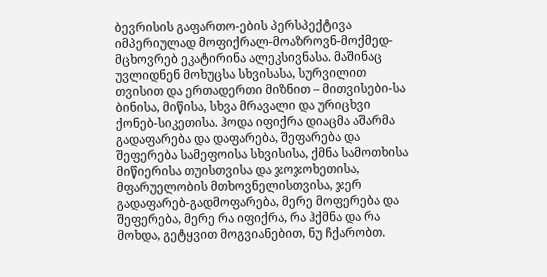ბევრისის გაფართო-ების პერსპექტივა იმპერიულად მოფიქრალ-მოაზროვნ-მოქმედ-მცხოვრებ ეკატირინა ალეკსივნასა. მაშინაც უვლიდნენ მოხუცსა სხვისასა, სურვილით თვისით და ერთადერთი მიზნით – მითვისები-სა ბინისა, მიწისა, სხვა მრავალი და ურიცხვი ქონებ-სიკეთისა. ჰოდა იფიქრა დიაცმა აშარმა  გადაფარება და დაფარება, შეფარება და შეფერება სამეფოისა სხვისისა, ქმნა სამოთხისა მიწიერისა თუისთვისა და ჯოჯოხეთისა, მფარუელობის მთხოვნელისთვისა, ჯერ გადაფარებ-გადმოფარება, მერე მოფერება და შეფერება, მერე რა იფიქრა, რა ჰქმნა და რა მოხდა, გეტყვით მოგვიანებით, ნუ ჩქარობთ.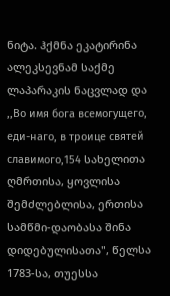ნიტა. ჰქმნა ეკატირინა ალეკსევნამ საქმე ლაპარაკის ნაცვლად და ,,Во имя бога всемогущего, еди-наго, в троице святей славимого,154 სახელითა ღმრთისა, ყოვლისა შემძლებლისა, ერთისა სამწმი-დაობასა შინა დიდებულისათა", წელსა 1783-სა, თუესსა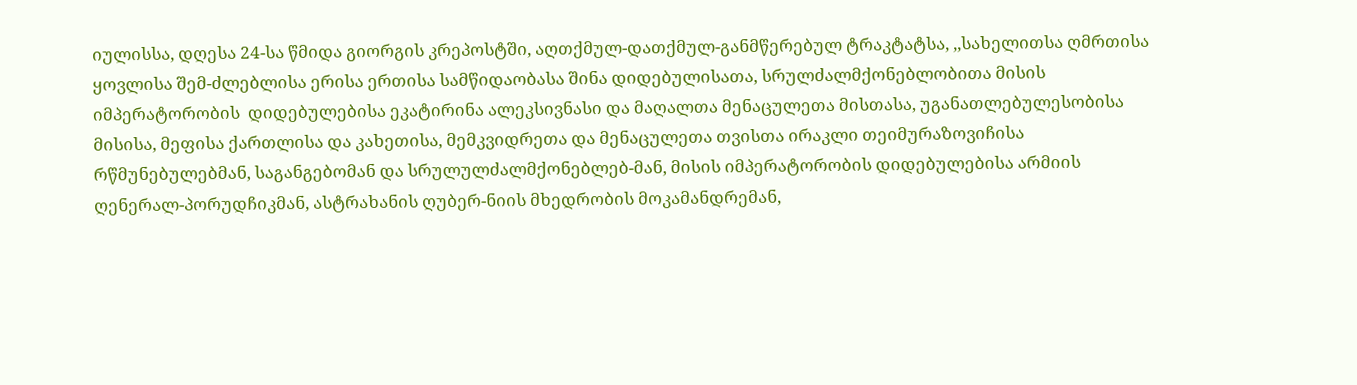იულისსა, დღესა 24-სა წმიდა გიორგის კრეპოსტში, აღთქმულ-დათქმულ-განმწერებულ ტრაკტატსა, ,,სახელითსა ღმრთისა ყოვლისა შემ-ძლებლისა ერისა ერთისა სამწიდაობასა შინა დიდებულისათა, სრულძალმქონებლობითა მისის იმპერატორობის  დიდებულებისა ეკატირინა ალეკსივნასი და მაღალთა მენაცულეთა მისთასა, უგანათლებულესობისა მისისა, მეფისა ქართლისა და კახეთისა, მემკვიდრეთა და მენაცულეთა თვისთა ირაკლი თეიმურაზოვიჩისა რწმუნებულებმან, საგანგებომან და სრულულძალმქონებლებ-მან, მისის იმპერატორობის დიდებულებისა არმიის ღენერალ-პორუდჩიკმან, ასტრახანის ღუბერ-ნიის მხედრობის მოკამანდრემან,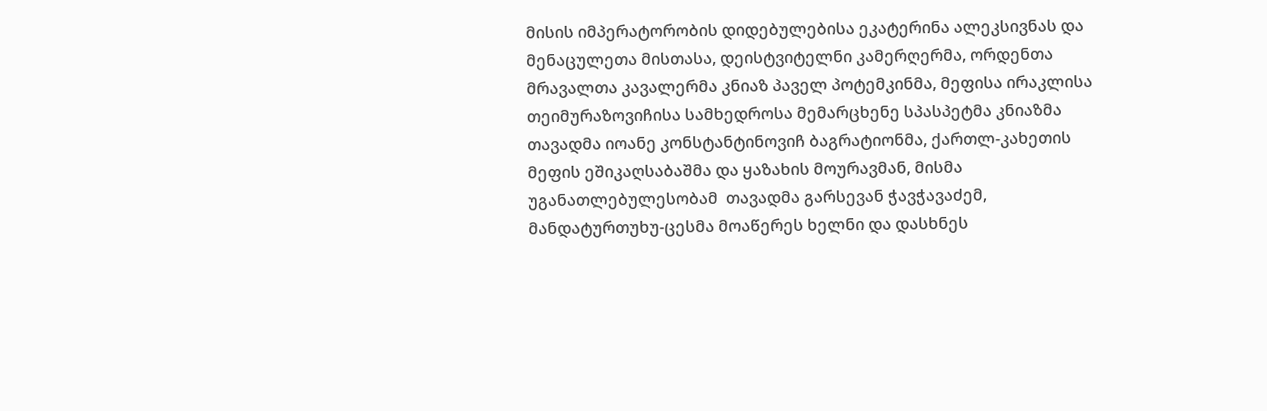მისის იმპერატორობის დიდებულებისა ეკატერინა ალეკსივნას და მენაცულეთა მისთასა, დეისტვიტელნი კამერღერმა, ორდენთა მრავალთა კავალერმა კნიაზ პაველ პოტემკინმა, მეფისა ირაკლისა თეიმურაზოვიჩისა სამხედროსა მემარცხენე სპასპეტმა კნიაზმა თავადმა იოანე კონსტანტინოვიჩ ბაგრატიონმა, ქართლ-კახეთის მეფის ეშიკაღსაბაშმა და ყაზახის მოურავმან, მისმა უგანათლებულესობამ  თავადმა გარსევან ჭავჭავაძემ, მანდატურთუხუ-ცესმა მოაწერეს ხელნი და დასხნეს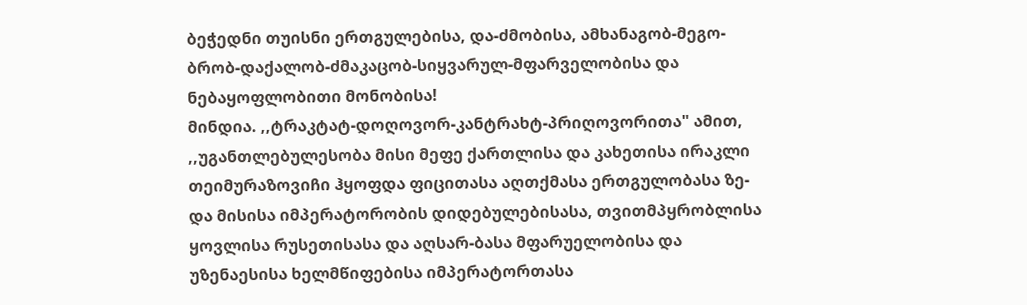ბეჭედნი თუისნი ერთგულებისა, და-ძმობისა, ამხანაგობ-მეგო-ბრობ-დაქალობ-ძმაკაცობ-სიყვარულ-მფარველობისა და ნებაყოფლობითი მონობისა!
მინდია. ,,ტრაკტატ-დოღოვორ-კანტრახტ-პრიღოვორითა" ამით, ,,უგანთლებულესობა მისი მეფე ქართლისა და კახეთისა ირაკლი თეიმურაზოვიჩი ჰყოფდა ფიცითასა აღთქმასა ერთგულობასა ზე-და მისისა იმპერატორობის დიდებულებისასა, თვითმპყრობლისა ყოვლისა რუსეთისასა და აღსარ-ბასა მფარუელობისა და უზენაესისა ხელმწიფებისა იმპერატორთასა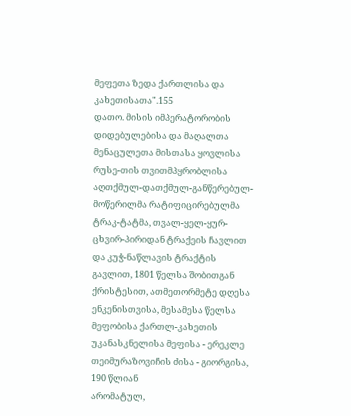მეფეთა ზედა ქართლისა და კახეთისათა".155
დათო. მისის იმპერატორობის დიდებულებისა და მაღალთა მენაცულეთა მისთასა ყოვლისა რუსე-თის თვითმპყრობლისა აღთქმულ-დათქმულ-განწერებულ-მოწერილმა რატიფიცირებულმა ტრაკ-ტატმა, თვალ-ყელ-ყურ-ცხვირ-პირიდან ტრაქეის ჩავლით და კუჭ-ნაწლავის ტრაქტის გავლით, 1801 წელსა შობითგან ქრისტესით, ათმეთორმეტე დღესა ენკენისთვისა, მესამესა წელსა მეფობისა ქართლ-კახეთის უკანასკნელისა მეფისა - ერეკლე თეიმურაზოვიჩის ძისა - გიორგისა, 190 წლიან
არომატულ,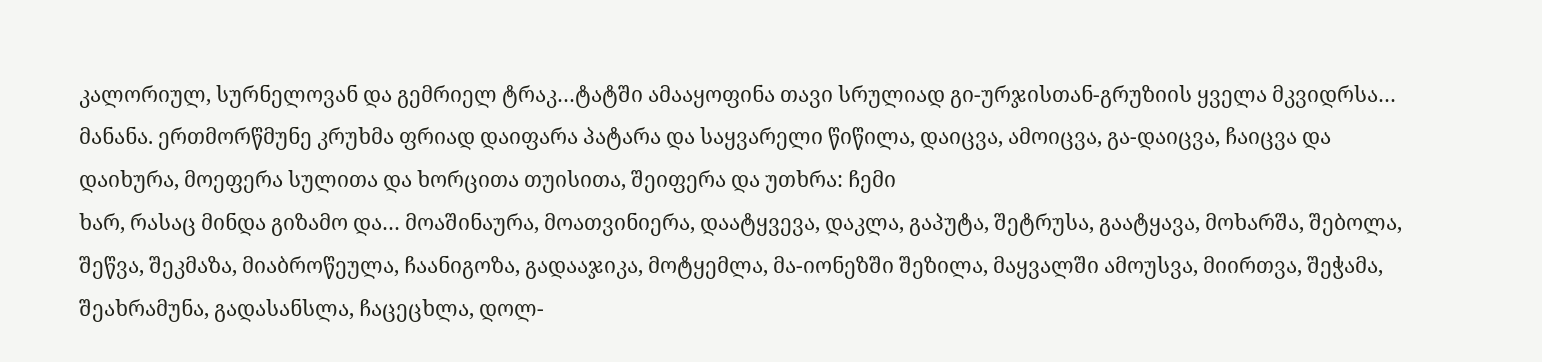კალორიულ, სურნელოვან და გემრიელ ტრაკ…ტატში ამააყოფინა თავი სრულიად გი-ურჯისთან-გრუზიის ყველა მკვიდრსა…
მანანა. ერთმორწმუნე კრუხმა ფრიად დაიფარა პატარა და საყვარელი წიწილა, დაიცვა, ამოიცვა, გა-დაიცვა, ჩაიცვა და დაიხურა, მოეფერა სულითა და ხორცითა თუისითა, შეიფერა და უთხრა: ჩემი
ხარ, რასაც მინდა გიზამო და… მოაშინაურა, მოათვინიერა, დაატყვევა, დაკლა, გაპუტა, შეტრუსა, გაატყავა, მოხარშა, შებოლა, შეწვა, შეკმაზა, მიაბროწეულა, ჩაანიგოზა, გადააჯიკა, მოტყემლა, მა-იონეზში შეზილა, მაყვალში ამოუსვა, მიირთვა, შეჭამა, შეახრამუნა, გადასანსლა, ჩაცეცხლა, დოლ-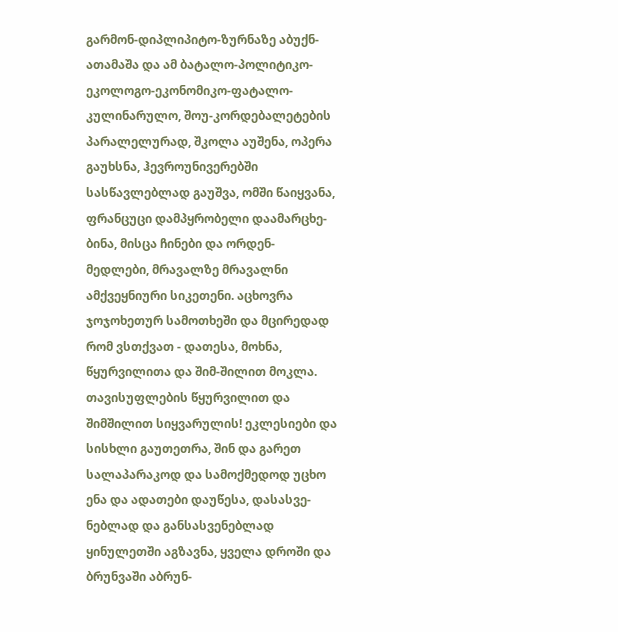გარმონ-დიპლიპიტო-ზურნაზე აბუქნ-ათამაშა და ამ ბატალო-პოლიტიკო-ეკოლოგო-ეკონომიკო-ფატალო-კულინარულო, შოუ-კორდებალეტების პარალელურად, შკოლა აუშენა, ოპერა გაუხსნა, ჰევროუნივერებში სასწავლებლად გაუშვა, ომში წაიყვანა, ფრანცუცი დამპყრობელი დაამარცხე-ბინა, მისცა ჩინები და ორდენ-მედლები, მრავალზე მრავალნი ამქვეყნიური სიკეთენი. აცხოვრა ჯოჯოხეთურ სამოთხეში და მცირედად რომ ვსთქვათ - დათესა, მოხნა, წყურვილითა და შიმ-შილით მოკლა. თავისუფლების წყურვილით და შიმშილით სიყვარულის! ეკლესიები და სისხლი გაუთეთრა, შინ და გარეთ სალაპარაკოდ და სამოქმედოდ უცხო ენა და ადათები დაუწესა, დასასვე-ნებლად და განსასვენებლად ყინულეთში აგზავნა, ყველა დროში და ბრუნვაში აბრუნ-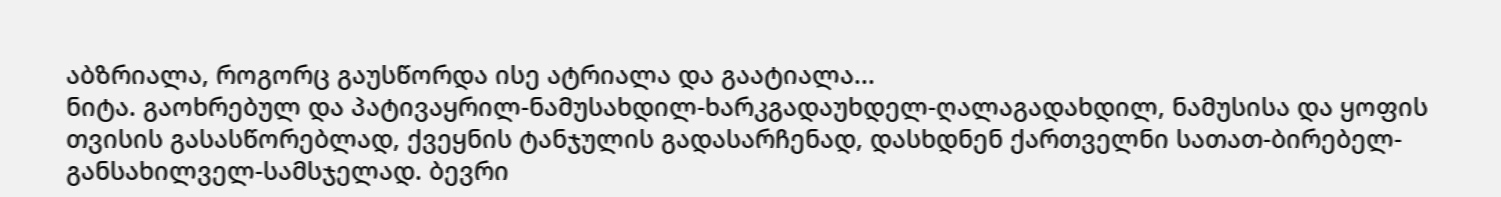აბზრიალა, როგორც გაუსწორდა ისე ატრიალა და გაატიალა...
ნიტა. გაოხრებულ და პატივაყრილ-ნამუსახდილ-ხარკგადაუხდელ-ღალაგადახდილ, ნამუსისა და ყოფის თვისის გასასწორებლად, ქვეყნის ტანჯულის გადასარჩენად, დასხდნენ ქართველნი სათათ-ბირებელ-განსახილველ-სამსჯელად. ბევრი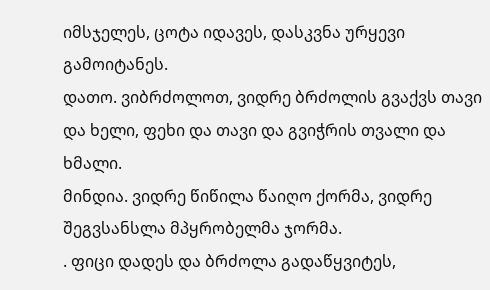იმსჯელეს, ცოტა იდავეს, დასკვნა ურყევი გამოიტანეს.
დათო. ვიბრძოლოთ, ვიდრე ბრძოლის გვაქვს თავი და ხელი, ფეხი და თავი და გვიჭრის თვალი და ხმალი.
მინდია. ვიდრე წიწილა წაიღო ქორმა, ვიდრე შეგვსანსლა მპყრობელმა ჯორმა.
. ფიცი დადეს და ბრძოლა გადაწყვიტეს,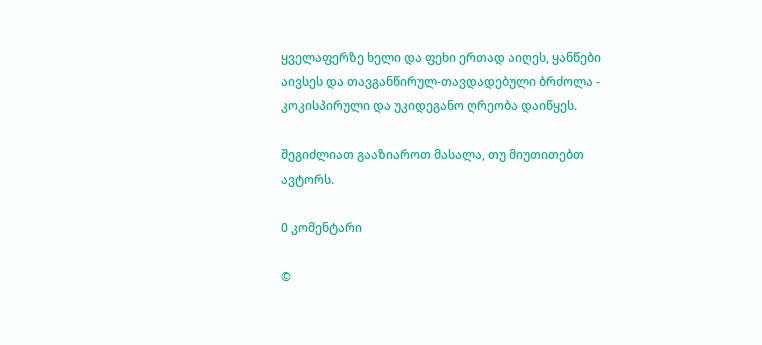ყველაფერზე ხელი და ფეხი ერთად აიღეს, ყანწები აივსეს და თავგანწირულ-თავდადებული ბრძოლა - კოკისპირული და უკიდეგანო ღრეობა დაიწყეს.

შეგიძლიათ გააზიაროთ მასალა, თუ მიუთითებთ ავტორს.

0 კომენტარი

©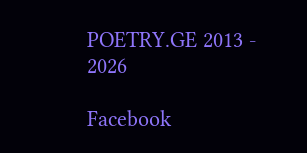POETRY.GE 2013 - 2026

Facebook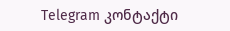Telegram კონტაქტი